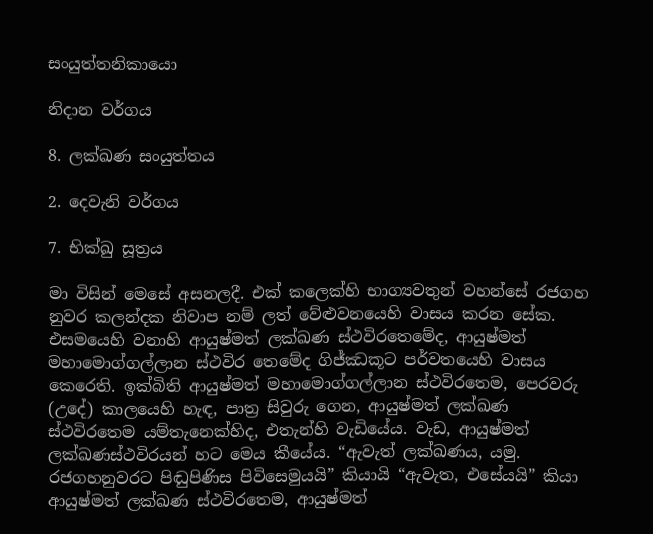සංයුත්තනිකායො

නිදාන වර්ගය

8. ලක්ඛණ සංයුත්තය

2. දෙවැනි වර්ගය

7. භික්ඛු සූත්‍රය

මා විසින් මෙසේ අසනලදී. එක් කලෙක්හි භාග්‍යවතුන් වහන්සේ රජගහ නුවර කලන්දක නිවාප නම් ලත් වේළුවනයෙහි වාසය කරන සේක. එසමයෙහි වනාහි ආයුෂ්මත් ලක්ඛණ ස්ථවිරතෙමේද, ආයුෂ්මත් මහාමොග්ගල්ලාන ස්ථවිර තෙමේද ගිජ්ඣකූට පර්වතයෙහි වාසය කෙරෙති. ඉක්බිති ආයුෂ්මත් මහාමොග්ගල්ලාන ස්ථවිරතෙම, පෙරවරු (උදේ) කාලයෙහි හැඳ, පාත්‍ර සිවුරු ගෙන, ආයුෂ්මත් ලක්ඛණ ස්ථවිරතෙම යම්තැනෙක්හිද, එතැන්හි වැඩියේය. වැඩ, ආයුෂ්මත් ලක්ඛණස්ථවිරයන් හට මෙය කීයේය. “ඇවැත් ලක්ඛණය, යමු. රජගහනුවරට පිඬුපිණිස පිවිසෙමුයයි” කියායි “ඇවැත, එසේයයි” කියා ආයුෂ්මත් ලක්ඛණ ස්ථවිරතෙම, ආයුෂ්මත්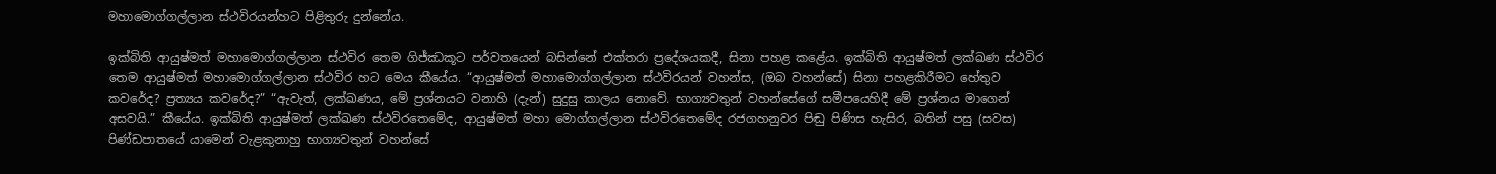මහාමොග්ගල්ලාන ස්ථවිරයන්හට පිළිතුරු දුන්නේය.

ඉක්බිති ආයුෂ්මත් මහාමොග්ගල්ලාන ස්ථවිර තෙම ගිජ්ඣකූට පර්වතයෙන් බසින්නේ එක්තරා ප්‍රදේශයකදී, සිනා පහළ කළේය. ඉක්බිති ආයුෂ්මත් ලක්ඛණ ස්ථවිර තෙම ආයුෂ්මත් මහාමොග්ගල්ලාන ස්ථවිර හට මෙය කීයේය. “ආයුෂ්මත් මහාමොග්ගල්ලාන ස්ථවිරයන් වහන්ස, (ඔබ වහන්සේ) සිනා පහළකිරීමට හේතුව කවරේද? ප්‍රත්‍යය කවරේද?” “ඇවැත්, ලක්ඛණය, මේ ප්‍රශ්නයට වනාහි (දැන්) සුදුසු කාලය නොවේ. භාග්‍යවතුන් වහන්සේගේ සමීපයෙහිදී මේ ප්‍රශ්නය මාගෙන් අසවයි.” කීයේය. ඉක්බිති ආයුෂ්මත් ලක්ඛණ ස්ථවිරතෙමේද, ආයුෂ්මත් මහා මොග්ගල්ලාන ස්ථවිරතෙමේද රජගහනුවර පිඬු පිණිස හැසිර, බතින් පසු (සවස) පිණ්ඩපාතයේ යාමෙන් වැළකුනාහු භාග්‍යවතුන් වහන්සේ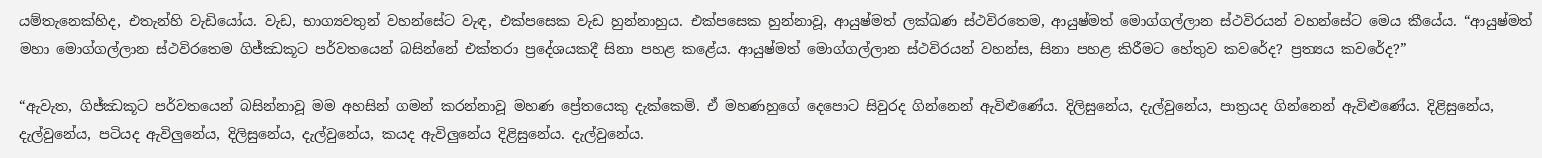යම්තැනෙක්හිද, එතැන්හි වැඩියෝය. වැඩ, භාග්‍යවතුන් වහන්සේට වැඳ, එක්පසෙක වැඩ හුන්නාහුය. එක්පසෙක හුන්නාවූ, ආයුෂ්මත් ලක්ඛණ ස්ථවිරතෙම, ආයුෂ්මත් මොග්ගල්ලාන ස්ථවිරයන් වහන්සේට මෙය කීයේය. “ආයුෂ්මත් මහා මොග්ගල්ලාන ස්ථවිරතෙම ගිජ්ඣකූට පර්වතයෙන් බසින්නේ එක්තරා ප්‍රදේශයකදී සිනා පහළ කළේය. ආයුෂ්මත් මොග්ගල්ලාන ස්ථවිරයන් වහන්ස, සිනා පහළ කිරීමට හේතුව කවරේද? ප්‍රත්‍යය කවරේද?”

“ඇවැත, ගිජ්ඣකූට පර්වතයෙන් බසින්නාවූ මම අහසින් ගමන් කරන්නාවූ මහණ ප්‍රේතයෙකු දැක්කෙමි. ඒ මහණහුගේ දෙපොට සිවුරද ගින්නෙන් ඇවිළුණේය. දිලිසුනේය, දැල්වුනේය, පාත්‍රයද ගින්නෙන් ඇවිළුණේය. දිළිසුනේය, දැල්වුනේය, පටියද ඇවිලුනේය, දිලිසුනේය, දැල්වුනේය, කයද ඇවිලුනේය දිළිසුනේය. දැල්වුනේය.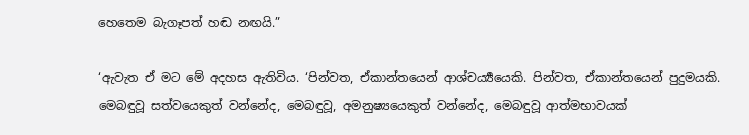හෙතෙම බැගෑපත් හඬ නඟයි.”

‘ඇවැත ඒ මට මේ අදහස ඇතිවිය. ‘පින්වත, ඒකාන්තයෙන් ආශ්චර්‍ය්‍යයෙකි. පින්වත, ඒකාන්තයෙන් පුදුමයකි. මෙබඳුවූ සත්වයෙකුත් වන්නේද, මෙබඳුවූ, අමනුෂ්‍යයෙකුත් වන්නේද, මෙබඳුවූ ආත්මභාවයක්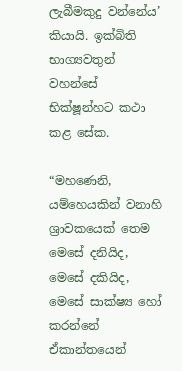ලැබීමකුදු වන්නේය’ කියායි. ඉක්බිති භාග්‍යවතුන් වහන්සේ භික්ෂූන්හට කථා කළ සේක.

“මහණෙනි, යම්හෙයකින් වනාහි ශ්‍රාවකයෙක් තෙම මෙසේ දනියිද, මෙසේ දකියිද, මෙසේ සාක්ෂ්‍ය හෝ කරන්නේ ඒකාන්තයෙන්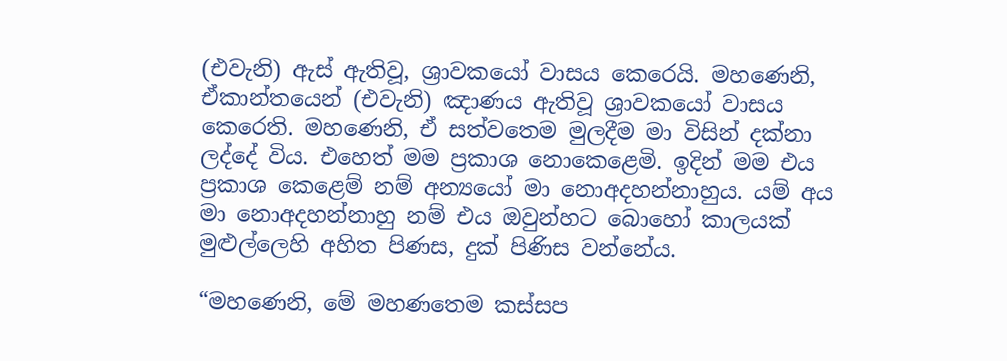(එවැනි) ඇස් ඇතිවූ, ශ්‍රාවකයෝ වාසය කෙරෙයි. මහණෙනි, ඒකාන්තයෙන් (එවැනි) ඤාණය ඇතිවූ ශ්‍රාවකයෝ වාසය කෙරෙති. මහණෙනි, ඒ සත්වතෙම මුලදීම මා විසින් දක්නා ලද්දේ විය. එහෙත් මම ප්‍රකාශ නොකෙළෙමි. ඉදින් මම එය ප්‍රකාශ කෙළෙම් නම් අන්‍යයෝ මා නොඅදහන්නාහුය. යම් අය මා නොඅදහන්නාහු නම් එය ඔවුන්හට බොහෝ කාලයක් මුළුල්ලෙහි අහිත පිණස, දුක් පිණිස වන්නේය.

“මහණෙනි, මේ මහණතෙම කස්සප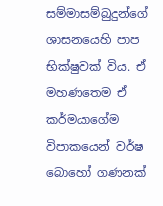සම්මාසම්බුදුන්ගේ ශාසනයෙහි පාප භික්ෂුවක් විය. ඒ මහණතෙම ඒ කර්මයාගේම විපාකයෙන් වර්ෂ බොහෝ ගණනක්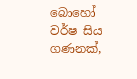බොහෝ වර්ෂ සිය ගණනක්,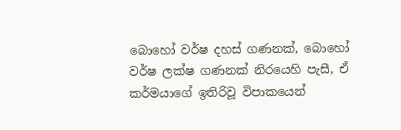බොහෝ වර්ෂ දහස් ගණනක්, බොහෝ වර්ෂ ලක්ෂ ගණනක් නිරයෙහි පැසී, ඒ කර්මයාගේ ඉතිරිවූ විපාකයෙන්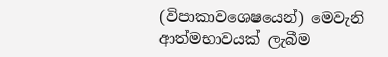(විපාකාවශෙෂයෙන්) මෙවැනි ආත්මභාවයක් ලැබීම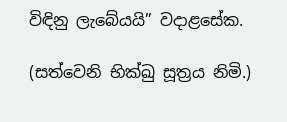විඳිනු ලැබේයයි” වදාළසේක.

(සත්වෙනි භික්ඛු සූත්‍රය නිමි.)